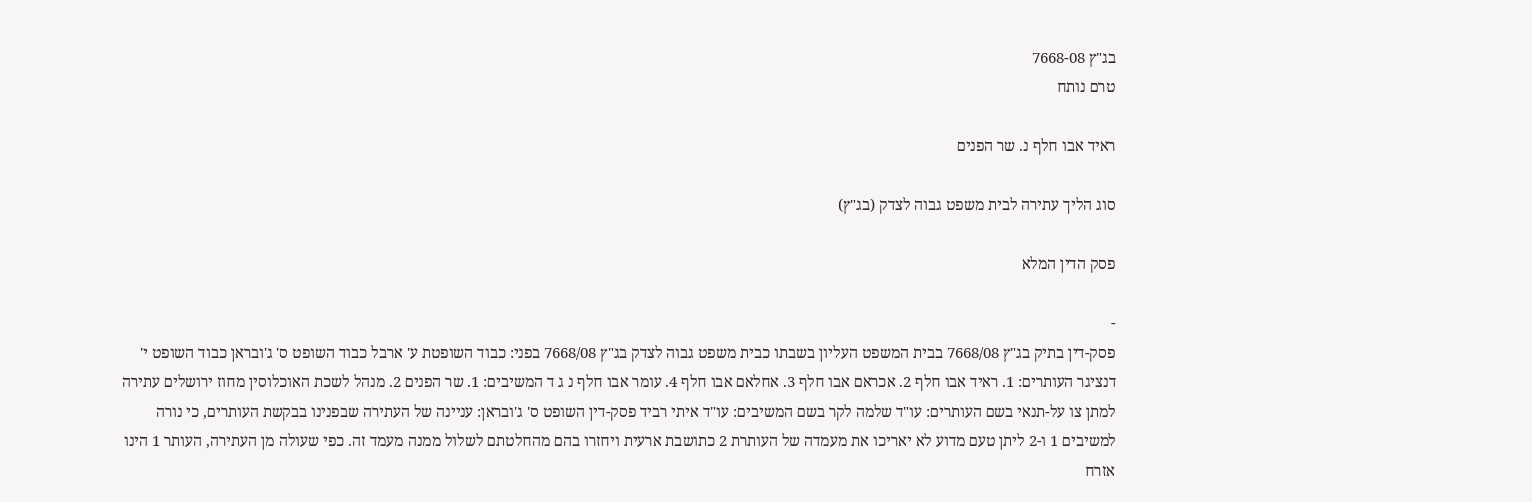בג"ץ 7668-08
טרם נותח

ראיד אבו חלף נ. שר הפנים

סוג הליך עתירה לבית משפט גבוה לצדק (בג"ץ)

פסק הדין המלא

-
פסק-דין בתיק בג"ץ 7668/08 בבית המשפט העליון בשבתו כבית משפט גבוה לצדק בג"ץ 7668/08 בפני: כבוד השופטת ע' ארבל כבוד השופט ס' ג'ובראן כבוד השופט י' דנציגר העותרים: 1. ראיד אבו חלף 2. אכראם אבו חלף 3. אחלאם אבו חלף 4. עומר אבו חלף נ ג ד המשיבים: 1. שר הפנים 2. מנהל לשכת האוכלוסין מחוז ירושלים עתירה למתן צו על-תנאי בשם העותרים: עו"ד שלמה לקר בשם המשיבים: עו"ד איתי רביד פסק-דין השופט ס' ג'ובראן: עניינה של העתירה שבפנינו בבקשת העותרים, כי נורה למשיבים 1 ו-2 ליתן טעם מדוע לא יאריכו את מעמדה של העותרת 2 כתושבת ארעית ויחזרו בהם מהחלטתם לשלול ממנה מעמד זה. כפי שעולה מן העתירה, העותר 1 הינו אזרח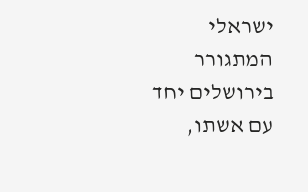ישראלי המתגורר בירושלים יחד עם אשתו,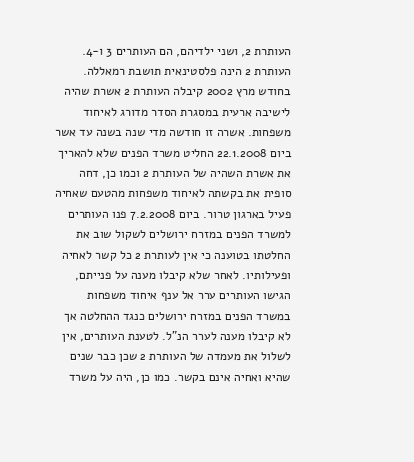העותרת 2, ושני ילדיהם, הם העותרים 3 ו-4. העותרת 2 הינה פלסטינאית תושבת רמאללה. בחודש מרץ 2002 קיבלה העותרת 2 אשרת שהיה לישיבה ארעית במסגרת הסדר מדורג לאיחוד משפחות. אשרה זו חודשה מדי שנה בשנה עד אשר ביום 22.1.2008 החליט משרד הפנים שלא להאריך את אשרת השהיה של העותרת 2 וכמו כן, דחה סופית את בקשתה לאיחוד משפחות מהטעם שאחיה פעיל בארגון טרור. ביום 7.2.2008 פנו העותרים למשרד הפנים במזרח ירושלים לשקול שוב את החלטתו בטוענה כי אין לעותרת 2 כל קשר לאחיה ופעילותיו. לאחר שלא קיבלו מענה על פנייתם, הגישו העותרים ערר אל ענף איחוד משפחות במשרד הפנים במזרח ירושלים כנגד ההחלטה אך לא קיבלו מענה לערר הנ"ל. לטענת העותרים, אין לשלול את מעמדה של העותרת 2 שכן כבר שנים שהיא ואחיה אינם בקשר. כמו כן, היה על משרד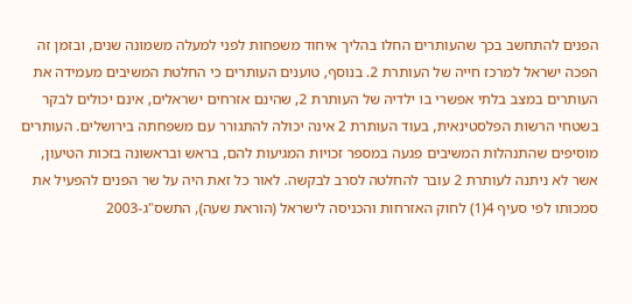הפנים להתחשב בכך שהעותרים החלו בהליך איחוד משפחות לפני למעלה משמונה שנים, ובזמן זה הפכה ישראל למרכז חייה של העותרת 2. בנוסף, טוענים העותרים כי החלטת המשיבים מעמידה את העותרים במצב בלתי אפשרי בו ילדיה של העותרת 2, שהינם אזרחים ישראלים, אינם יכולים לבקר בשטחי הרשות הפלסטינאית, בעוד העותרת 2 אינה יכולה להתגורר עם משפחתה בירושלים. העותרים מוסיפים שהתנהלות המשיבים פגעה במספר זכויות המגיעות להם, בראש ובראשונה בזכות הטיעון, אשר לא ניתנה לעותרת 2 עובר להחלטה לסרב לבקשה. לאור כל זאת היה על שר הפנים להפעיל את סמכותו לפי סעיף 4(1) לחוק האזרחות והכניסה לישראל (הוראת שעה), התשס"ג-2003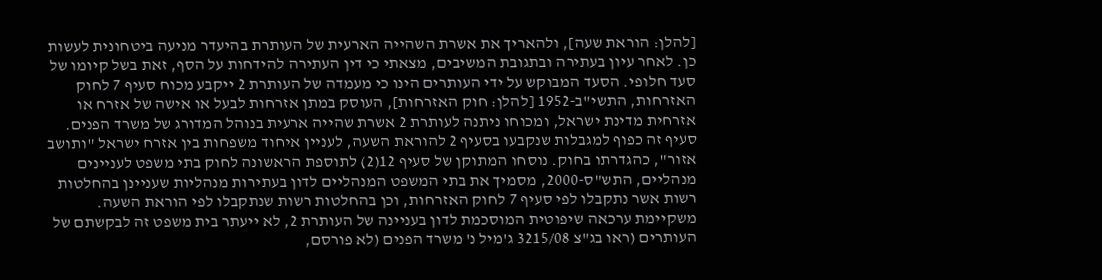[להלן: הוראת שעה], ולהאריך את אשרת השהייה הארעית של העותרת בהיעדר מניעה ביטחונית לעשות כן. לאחר עיון בעתירה ובתגובת המשיבים, מצאתי כי דין העתירה להידחות על הסף, זאת בשל קיומו של סעד חלופי. הסעד המבוקש על ידי העותרים הינו כי מעמדה של העותרת 2 ייקבע מכוח סעיף 7 לחוק האזרחות, התשי"ב-1952 [להלן: חוק האזרחות], העוסק במתן אזרחות לבעל או אישה של אזרח או אזרחית מדינת ישראל, ומכוחו ניתנה לעותרת 2 אשרת שהייה ארעית בנוהל המדורג של משרד הפנים. סעיף זה כפוף למגבלות שנקבעו בסעיף 2 להוראת השעה, לעניין איחוד משפחות בין אזרח ישראל "ותושב אזור", כהגדרתו בחוק. נוסחו המתוקן של סעיף 12(2) לתוספת הראשונה לחוק בתי משפט לעניינים מנהליים, התש"ס-2000, מסמיך את בתי המשפט המנהליים לדון בעתירות מנהליות שעניינן בהחלטות רשות אשר נתקבלו לפי סעיף 7 לחוק האזרחות, וכן בהחלטות רשות שנתקבלו לפי הוראת השעה. משקיימת ערכאה שיפוטית המוסכמת לדון בעניינה של העותרת 2, לא ייעתר בית משפט זה לבקשתם של העותרים (ראו בג"צ 3215/08 ג'מיל נ' משרד הפנים (לא פורסם,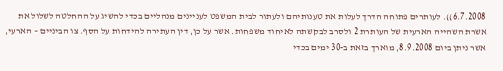6.7.2008)). לעותרים פתוחה הדרך לעלות את טענותיהם ולעתור לבית המשפט לעניינים מנהליים בכדי להשיג על ההחלטה לשלול את אשרת השהייה הארעית של העותרת 2 ולסרב לבקשתה לאיחוד משפחות. אשר על כן, דין העתירה להידחות על הסף. צו הביניים – הארעי, אשר ניתן ביום 8.9.2008, מוארך בזאת ב-30 ימים בכדי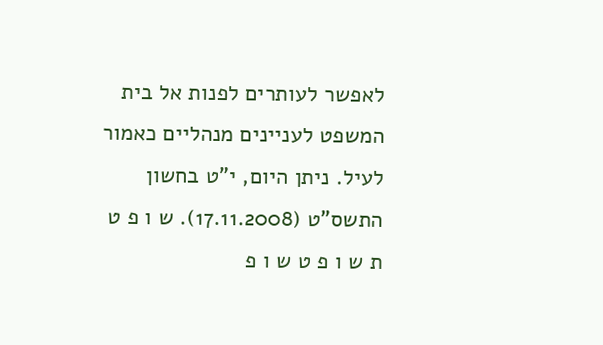לאפשר לעותרים לפנות אל בית המשפט לעניינים מנהליים כאמור לעיל. ניתן היום, י"ט בחשון התשס"ט (17.11.2008). ש ו פ ט ת ש ו פ ט ש ו פ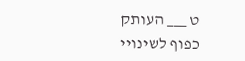ט ___ העותק כפוף לשינויי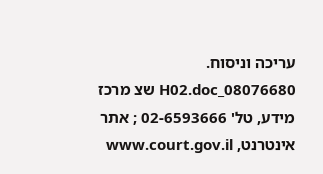עריכה וניסוח. 08076680_H02.doc שצ מרכז מידע, טל' 02-6593666 ; אתר אינטרנט, www.court.gov.il